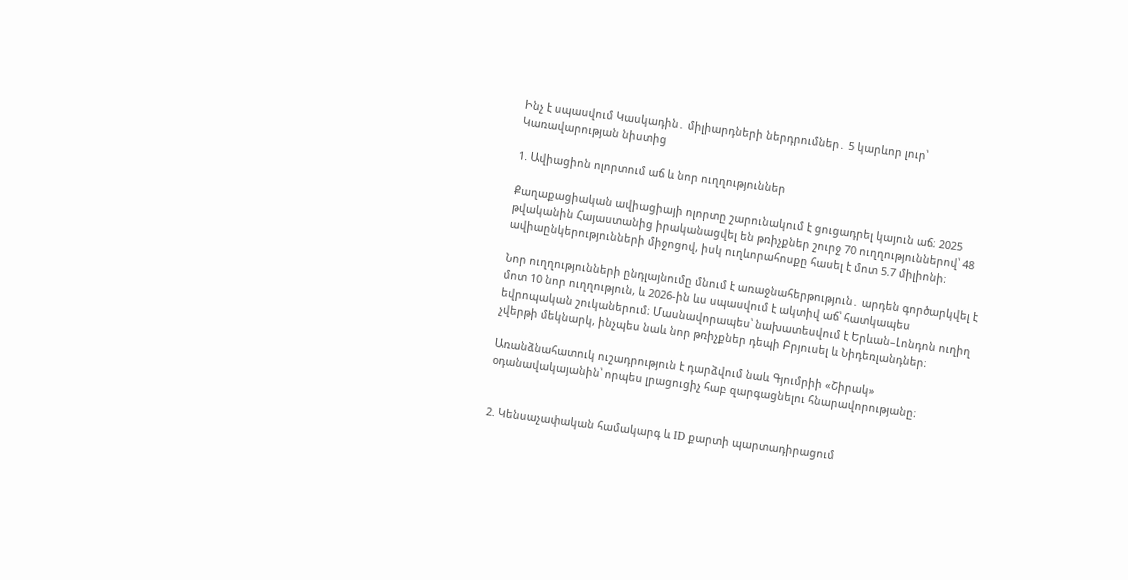Ինչ է սպասվում Կասկադին․ միլիարդների ներդրումներ․ 5 կարևոր լուր՝ Կառավարության նիստից

1. Ավիացիոն ոլորտում աճ և նոր ուղղություններ

Քաղաքացիական ավիացիայի ոլորտը շարունակում է ցուցադրել կայուն աճ։ 2025 թվականին Հայաստանից իրականացվել են թռիչքներ շուրջ 70 ուղղություններով՝ 48 ավիաընկերությունների միջոցով, իսկ ուղևորահոսքը հասել է մոտ 5.7 միլիոնի։

Նոր ուղղությունների ընդլայնումը մնում է առաջնահերթություն․ արդեն գործարկվել է մոտ 10 նոր ուղղություն, և 2026-ին ևս սպասվում է ակտիվ աճ՝ հատկապես եվրոպական շուկաներում։ Մասնավորապես՝ նախատեսվում է Երևան–Լոնդոն ուղիղ չվերթի մեկնարկ, ինչպես նաև նոր թռիչքներ դեպի Բրյուսել և Նիդեռլանդներ։

Առանձնահատուկ ուշադրություն է դարձվում նաև Գյումրիի «Շիրակ» օդանավակայանին՝ որպես լրացուցիչ հաբ զարգացնելու հնարավորությանը։


2. Կենսաչափական համակարգ և ID քարտի պարտադիրացում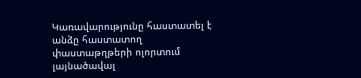Կառավարությունը հաստատել է անձը հաստատող փաստաթղթերի ոլորտում լայնածավալ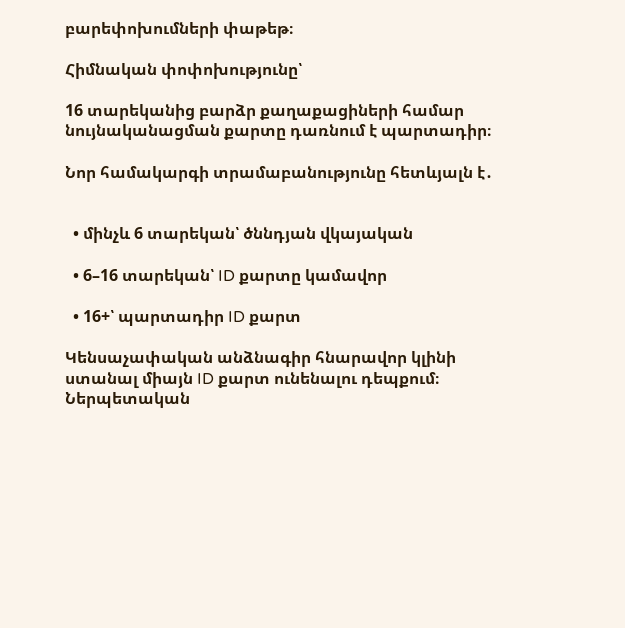բարեփոխումների փաթեթ։

Հիմնական փոփոխությունը՝

16 տարեկանից բարձր քաղաքացիների համար նույնականացման քարտը դառնում է պարտադիր։

Նոր համակարգի տրամաբանությունը հետևյալն է․


  • մինչև 6 տարեկան՝ ծննդյան վկայական

  • 6–16 տարեկան՝ ID քարտը կամավոր

  • 16+՝ պարտադիր ID քարտ

Կենսաչափական անձնագիր հնարավոր կլինի ստանալ միայն ID քարտ ունենալու դեպքում։ Ներպետական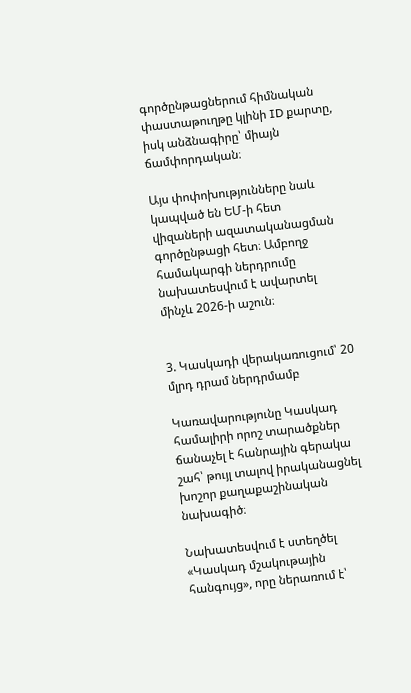գործընթացներում հիմնական փաստաթուղթը կլինի ID քարտը, իսկ անձնագիրը՝ միայն ճամփորդական։

Այս փոփոխությունները նաև կապված են ԵՄ-ի հետ վիզաների ազատականացման գործընթացի հետ։ Ամբողջ համակարգի ներդրումը նախատեսվում է ավարտել մինչև 2026-ի աշուն։


3. Կասկադի վերակառուցում՝ 20 մլրդ դրամ ներդրմամբ

Կառավարությունը Կասկադ համալիրի որոշ տարածքներ ճանաչել է հանրային գերակա շահ՝ թույլ տալով իրականացնել խոշոր քաղաքաշինական նախագիծ։

Նախատեսվում է ստեղծել «Կասկադ մշակութային հանգույց», որը ներառում է՝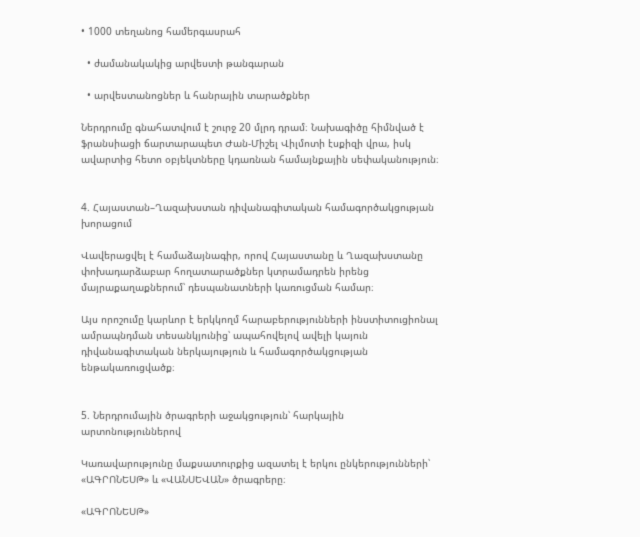• 1000 տեղանոց համերգասրահ

  • ժամանակակից արվեստի թանգարան

  • արվեստանոցներ և հանրային տարածքներ

Ներդրումը գնահատվում է շուրջ 20 մլրդ դրամ։ Նախագիծը հիմնված է ֆրանսիացի ճարտարապետ Ժան-Միշել Վիլմոտի էսքիզի վրա, իսկ ավարտից հետո օբյեկտները կդառնան համայնքային սեփականություն։


4. Հայաստան–Ղազախստան դիվանագիտական համագործակցության խորացում

Վավերացվել է համաձայնագիր, որով Հայաստանը և Ղազախստանը փոխադարձաբար հողատարածքներ կտրամադրեն իրենց մայրաքաղաքներում՝ դեսպանատների կառուցման համար։

Այս որոշումը կարևոր է երկկողմ հարաբերությունների ինստիտուցիոնալ ամրապնդման տեսանկյունից՝ ապահովելով ավելի կայուն դիվանագիտական ներկայություն և համագործակցության ենթակառուցվածք։


5. Ներդրումային ծրագրերի աջակցություն՝ հարկային արտոնություններով

Կառավարությունը մաքսատուրքից ազատել է երկու ընկերությունների՝ «ԱԳՐՈՆԵՍԹ» և «ՎԱՆՍԵՎԱՆ» ծրագրերը։

«ԱԳՐՈՆԵՍԹ»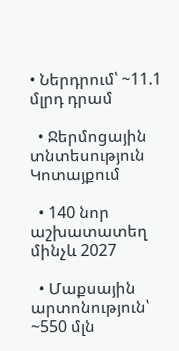• Ներդրում՝ ~11.1 մլրդ դրամ

  • Ջերմոցային տնտեսություն Կոտայքում

  • 140 նոր աշխատատեղ մինչև 2027

  • Մաքսային արտոնություն՝ ~550 մլն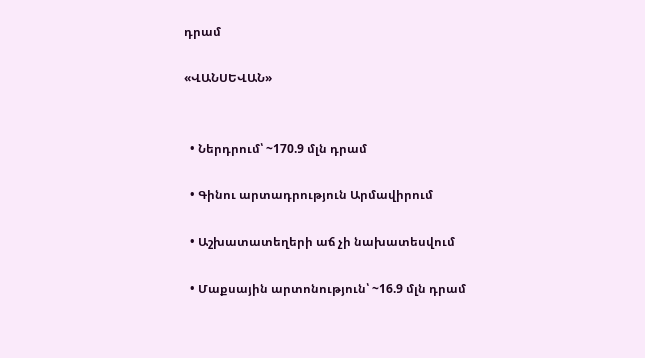դրամ

«ՎԱՆՍԵՎԱՆ»


  • Ներդրում՝ ~170.9 մլն դրամ

  • Գինու արտադրություն Արմավիրում

  • Աշխատատեղերի աճ չի նախատեսվում

  • Մաքսային արտոնություն՝ ~16.9 մլն դրամ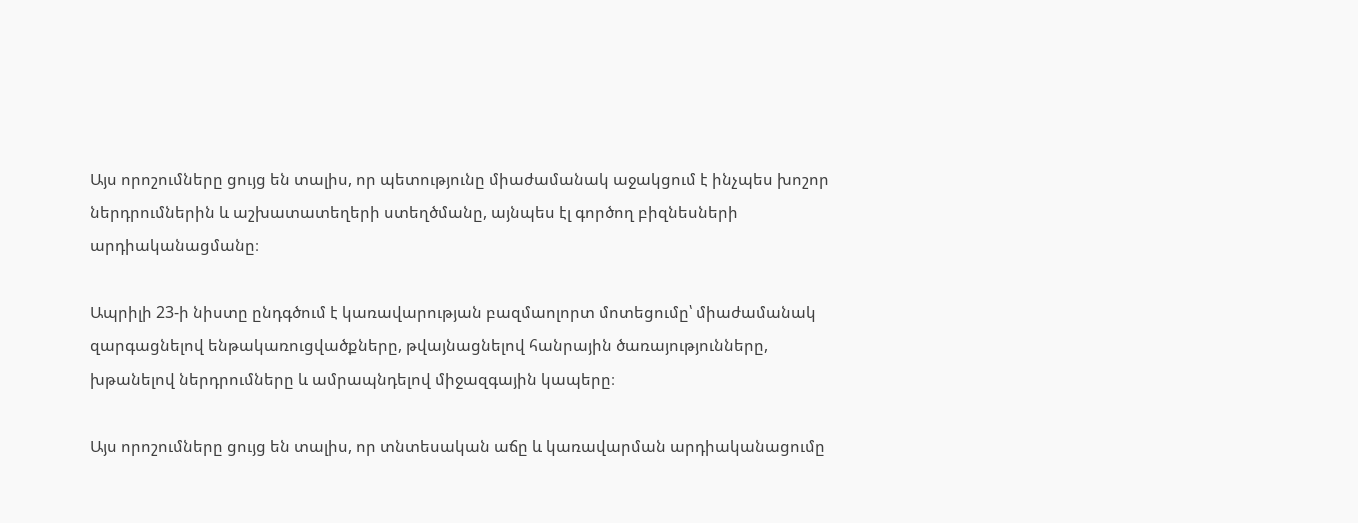Այս որոշումները ցույց են տալիս, որ պետությունը միաժամանակ աջակցում է ինչպես խոշոր ներդրումներին և աշխատատեղերի ստեղծմանը, այնպես էլ գործող բիզնեսների արդիականացմանը։

Ապրիլի 23-ի նիստը ընդգծում է կառավարության բազմաոլորտ մոտեցումը՝ միաժամանակ զարգացնելով ենթակառուցվածքները, թվայնացնելով հանրային ծառայությունները, խթանելով ներդրումները և ամրապնդելով միջազգային կապերը։

Այս որոշումները ցույց են տալիս, որ տնտեսական աճը և կառավարման արդիականացումը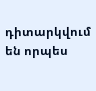դիտարկվում են որպես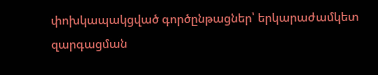փոխկապակցված գործընթացներ՝ երկարաժամկետ զարգացման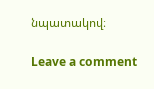նպատակով։

Leave a comment